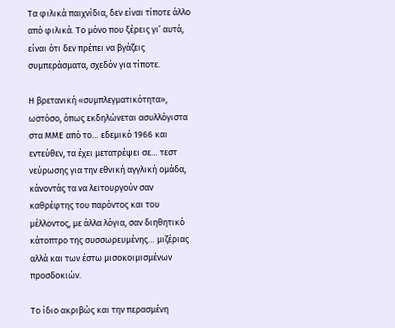Τα φιλικά παιχνίδια, δεν είναι τίποτε άλλο από φιλικά. Το μόνο που ξέρεις γι’ αυτά, είναι ότι δεν πρέπει να βγάζεις συμπεράσματα, σχεδόν για τίποτε.

Η βρετανική «συμπλεγματικότητα», ωστόσο, όπως εκδηλώνεται ασυλλόγιστα στα ΜΜΕ από το… εδεμικό 1966 και εντεύθεν, τα έχει μετατρέψει σε… τεστ νεύρωσης για την εθνική αγγλική ομάδα, κάνοντάς τα να λειτουργούν σαν καθρέφτης του παρόντος και του μέλλοντος, με άλλα λόγια, σαν διηθητικό κάτοπτρο της συσσωρευμένης… μιζέριας αλλά και των έστω μισοκοιμισμένων προσδοκιών.

Το ίδιο ακριβώς και την περασμένη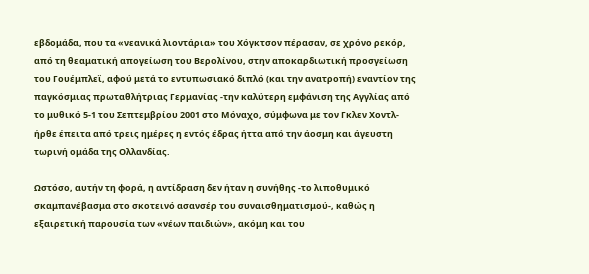εβδομάδα, που τα «νεανικά λιοντάρια» του Χόγκτσον πέρασαν, σε χρόνο ρεκόρ, από τη θεαματική απογείωση του Βερολίνου, στην αποκαρδιωτική προσγείωση του Γουέμπλεϊ, αφού μετά το εντυπωσιακό διπλό (και την ανατροπή) εναντίον της παγκόσμιας πρωταθλήτριας Γερμανίας -την καλύτερη εμφάνιση της Αγγλίας από το μυθικό 5-1 του Σεπτεμβρίου 2001 στο Μόναχο, σύμφωνα με τον Γκλεν Χοντλ- ήρθε έπειτα από τρεις ημέρες η εντός έδρας ήττα από την άοσμη και άγευστη τωρινή ομάδα της Ολλανδίας.

Ωστόσο, αυτήν τη φορά, η αντίδραση δεν ήταν η συνήθης -το λιποθυμικό σκαμπανέβασμα στο σκοτεινό ασανσέρ του συναισθηματισμού-, καθώς η εξαιρετική παρουσία των «νέων παιδιών», ακόμη και του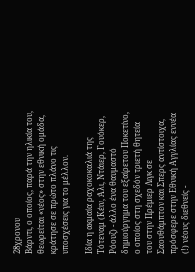28χρονου
Βάρντι, ο οποίος, παρά την ηλικία του, θεωρείται «νέος» στην εθνική ομάδα, κράτησε σε πρώτο πλάνο τις υποσχέσεις για το μέλλον.

Ιδία η ακμαία ραχοκοκαλιά της Τότεναμ (Κέιν, Άλι, Ντάιερ, Γουόκερ, Ρόουζ) - άλλο ένα θαυμαστό δημιούργημα του εξαίρετου Ποκετίνο, ο οποίος στη σχεδόν τριετή θητεία του στην Πρέμιερ Λιγκ σε Σαουθάμπτον και Σπερς αντίστοιχα, πρόσφερε στην Εθνική Αγγλίας εννέα (!) νέους διεθνείς -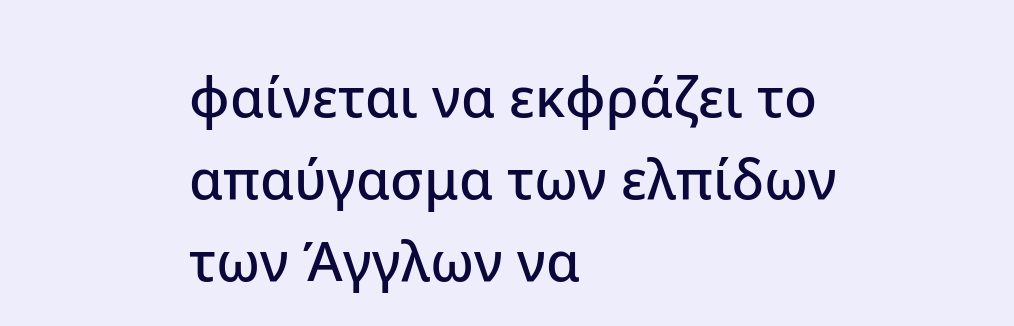φαίνεται να εκφράζει το απαύγασμα των ελπίδων των Άγγλων να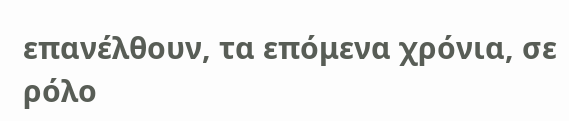επανέλθουν, τα επόμενα χρόνια, σε ρόλο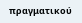πραγματικού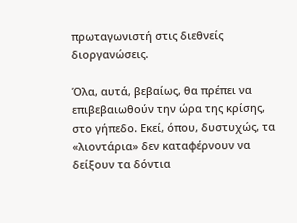πρωταγωνιστή στις διεθνείς διοργανώσεις.

Όλα, αυτά, βεβαίως, θα πρέπει να επιβεβαιωθούν την ώρα της κρίσης, στο γήπεδο. Εκεί, όπου, δυστυχώς, τα «λιοντάρια» δεν καταφέρνουν να δείξουν τα δόντια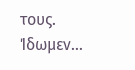τους. Ίδωμεν…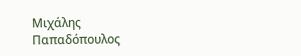Μιχάλης Παπαδόπουλος